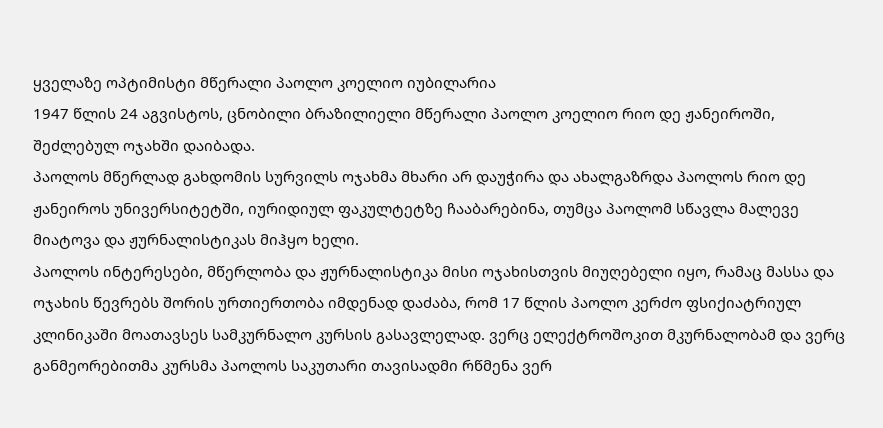ყველაზე ოპტიმისტი მწერალი პაოლო კოელიო იუბილარია
1947 წლის 24 აგვისტოს, ცნობილი ბრაზილიელი მწერალი პაოლო კოელიო რიო დე ჟანეიროში, შეძლებულ ოჯახში დაიბადა.
პაოლოს მწერლად გახდომის სურვილს ოჯახმა მხარი არ დაუჭირა და ახალგაზრდა პაოლოს რიო დე ჟანეიროს უნივერსიტეტში, იურიდიულ ფაკულტეტზე ჩააბარებინა, თუმცა პაოლომ სწავლა მალევე მიატოვა და ჟურნალისტიკას მიჰყო ხელი.
პაოლოს ინტერესები, მწერლობა და ჟურნალისტიკა მისი ოჯახისთვის მიუღებელი იყო, რამაც მასსა და ოჯახის წევრებს შორის ურთიერთობა იმდენად დაძაბა, რომ 17 წლის პაოლო კერძო ფსიქიატრიულ კლინიკაში მოათავსეს სამკურნალო კურსის გასავლელად. ვერც ელექტროშოკით მკურნალობამ და ვერც განმეორებითმა კურსმა პაოლოს საკუთარი თავისადმი რწმენა ვერ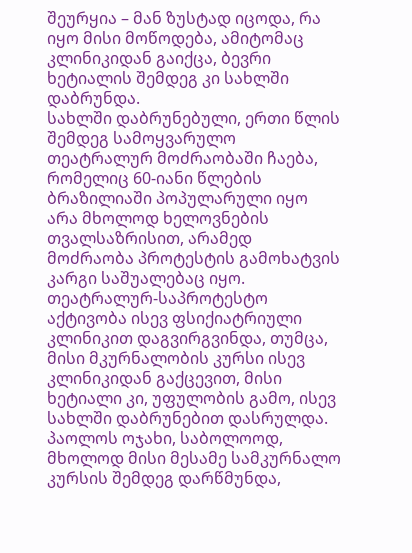შეურყია – მან ზუსტად იცოდა, რა იყო მისი მოწოდება, ამიტომაც კლინიკიდან გაიქცა, ბევრი ხეტიალის შემდეგ კი სახლში დაბრუნდა.
სახლში დაბრუნებული, ერთი წლის შემდეგ სამოყვარულო თეატრალურ მოძრაობაში ჩაება, რომელიც 60-იანი წლების ბრაზილიაში პოპულარული იყო არა მხოლოდ ხელოვნების თვალსაზრისით, არამედ მოძრაობა პროტესტის გამოხატვის კარგი საშუალებაც იყო.
თეატრალურ-საპროტესტო აქტივობა ისევ ფსიქიატრიული კლინიკით დაგვირგვინდა, თუმცა, მისი მკურნალობის კურსი ისევ კლინიკიდან გაქცევით, მისი ხეტიალი კი, უფულობის გამო, ისევ სახლში დაბრუნებით დასრულდა.
პაოლოს ოჯახი, საბოლოოდ, მხოლოდ მისი მესამე სამკურნალო კურსის შემდეგ დარწმუნდა,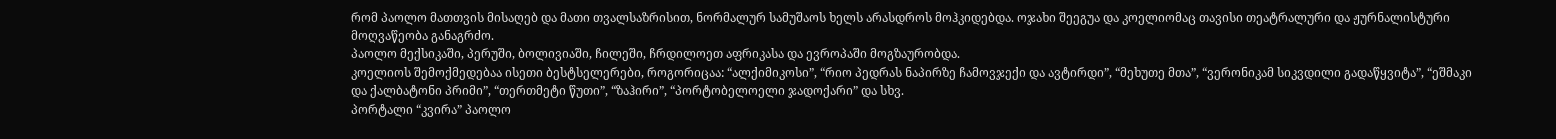რომ პაოლო მათთვის მისაღებ და მათი თვალსაზრისით, ნორმალურ სამუშაოს ხელს არასდროს მოჰკიდებდა. ოჯახი შეეგუა და კოელიომაც თავისი თეატრალური და ჟურნალისტური მოღვაწეობა განაგრძო.
პაოლო მექსიკაში, პერუში, ბოლივიაში, ჩილეში, ჩრდილოეთ აფრიკასა და ევროპაში მოგზაურობდა.
კოელიოს შემოქმედებაა ისეთი ბესტსელერები, როგორიცაა: “ალქიმიკოსი”, “რიო პედრას ნაპირზე ჩამოვჯექი და ავტირდი”, “მეხუთე მთა”, “ვერონიკამ სიკვდილი გადაწყვიტა”, “ეშმაკი და ქალბატონი პრიმი”, “თერთმეტი წუთი”, “ზაჰირი”, “პორტობელოელი ჯადოქარი” და სხვ.
პორტალი “კვირა” პაოლო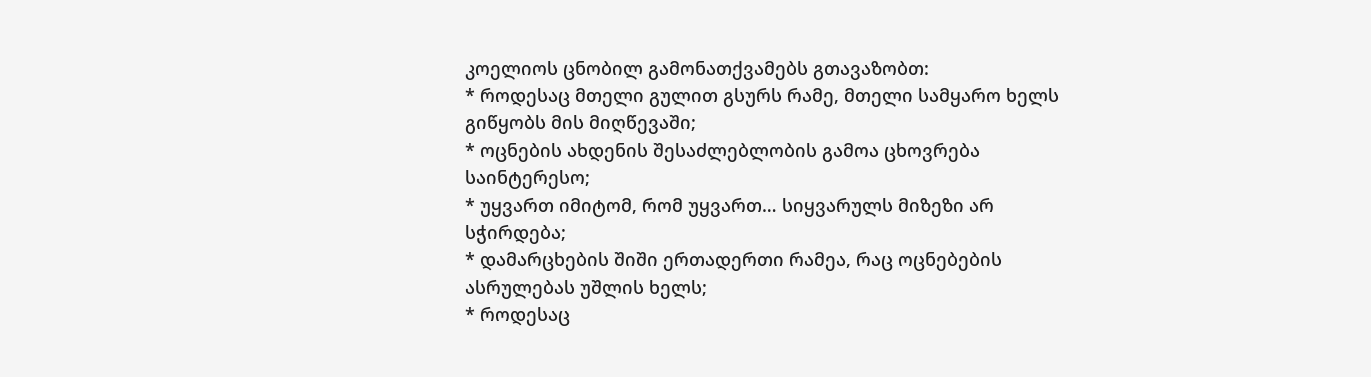კოელიოს ცნობილ გამონათქვამებს გთავაზობთ:
* როდესაც მთელი გულით გსურს რამე, მთელი სამყარო ხელს გიწყობს მის მიღწევაში;
* ოცნების ახდენის შესაძლებლობის გამოა ცხოვრება საინტერესო;
* უყვართ იმიტომ, რომ უყვართ… სიყვარულს მიზეზი არ სჭირდება;
* დამარცხების შიში ერთადერთი რამეა, რაც ოცნებების ასრულებას უშლის ხელს;
* როდესაც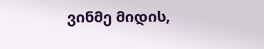ვინმე მიდის,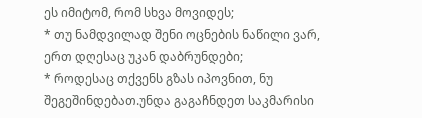ეს იმიტომ, რომ სხვა მოვიდეს;
* თუ ნამდვილად შენი ოცნების ნაწილი ვარ, ერთ დღესაც უკან დაბრუნდები;
* როდესაც თქვენს გზას იპოვნით, ნუ შეგეშინდებათ.უნდა გაგაჩნდეთ საკმარისი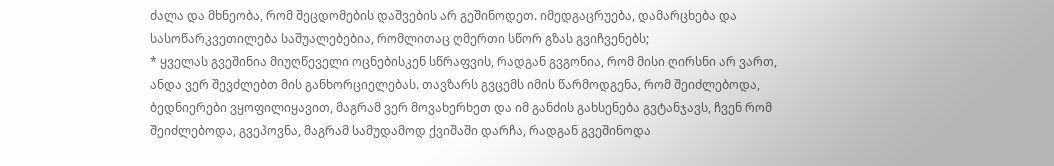ძალა და მხნეობა, რომ შეცდომების დაშვების არ გეშინოდეთ. იმედგაცრუება, დამარცხება და სასოწარკვეთილება საშუალებებია, რომლითაც ღმერთი სწორ გზას გვიჩვენებს;
* ყველას გვეშინია მიუღწეველი ოცნებისკენ სწრაფვის, რადგან გვგონია, რომ მისი ღირსნი არ ვართ, ანდა ვერ შევძლებთ მის განხორციელებას. თავზარს გვცემს იმის წარმოდგენა, რომ შეიძლებოდა, ბედნიერები ვყოფილიყავით, მაგრამ ვერ მოვახერხეთ და იმ განძის გახსენება გვტანჯავს, ჩვენ რომ შეიძლებოდა, გვეპოვნა, მაგრამ სამუდამოდ ქვიშაში დარჩა, რადგან გვეშინოდა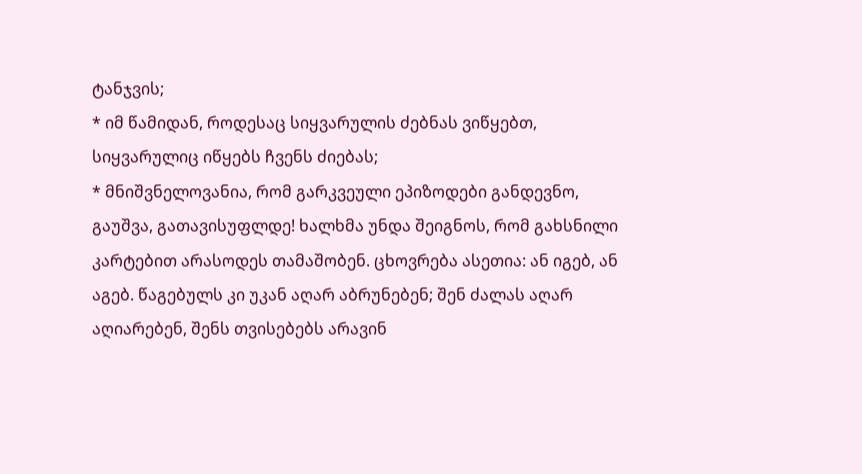ტანჯვის;
* იმ წამიდან, როდესაც სიყვარულის ძებნას ვიწყებთ, სიყვარულიც იწყებს ჩვენს ძიებას;
* მნიშვნელოვანია, რომ გარკვეული ეპიზოდები განდევნო, გაუშვა, გათავისუფლდე! ხალხმა უნდა შეიგნოს, რომ გახსნილი კარტებით არასოდეს თამაშობენ. ცხოვრება ასეთია: ან იგებ, ან აგებ. წაგებულს კი უკან აღარ აბრუნებენ; შენ ძალას აღარ აღიარებენ, შენს თვისებებს არავინ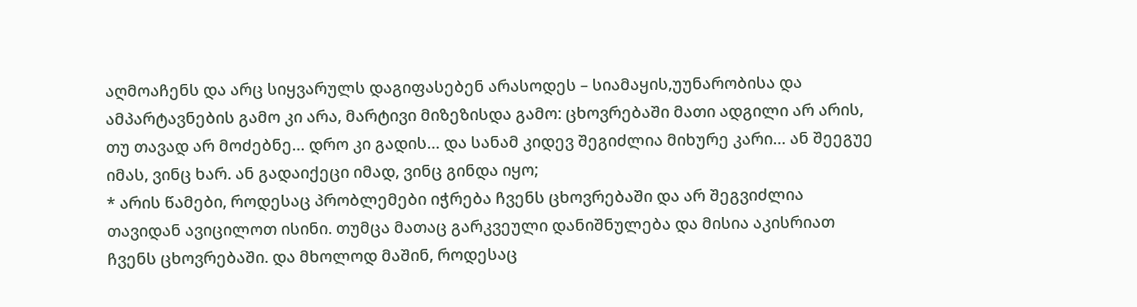აღმოაჩენს და არც სიყვარულს დაგიფასებენ არასოდეს – სიამაყის,უუნარობისა და ამპარტავნების გამო კი არა, მარტივი მიზეზისდა გამო: ცხოვრებაში მათი ადგილი არ არის, თუ თავად არ მოძებნე… დრო კი გადის… და სანამ კიდევ შეგიძლია მიხურე კარი… ან შეეგუე იმას, ვინც ხარ. ან გადაიქეცი იმად, ვინც გინდა იყო;
* არის წამები, როდესაც პრობლემები იჭრება ჩვენს ცხოვრებაში და არ შეგვიძლია თავიდან ავიცილოთ ისინი. თუმცა მათაც გარკვეული დანიშნულება და მისია აკისრიათ ჩვენს ცხოვრებაში. და მხოლოდ მაშინ, როდესაც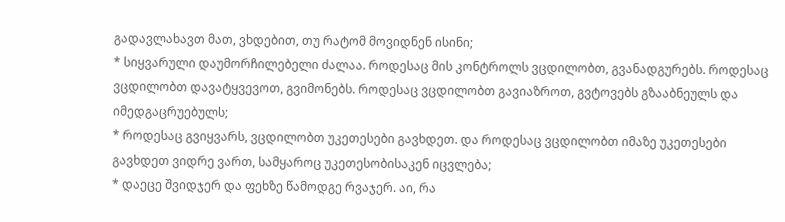გადავლახავთ მათ, ვხდებით, თუ რატომ მოვიდნენ ისინი;
* სიყვარული დაუმორჩილებელი ძალაა. როდესაც მის კონტროლს ვცდილობთ, გვანადგურებს. როდესაც ვცდილობთ დავატყვევოთ, გვიმონებს. როდესაც ვცდილობთ გავიაზროთ, გვტოვებს გზააბნეულს და იმედგაცრუებულს;
* როდესაც გვიყვარს, ვცდილობთ უკეთესები გავხდეთ. და როდესაც ვცდილობთ იმაზე უკეთესები გავხდეთ ვიდრე ვართ, სამყაროც უკეთესობისაკენ იცვლება;
* დაეცე შვიდჯერ და ფეხზე წამოდგე რვაჯერ. აი, რა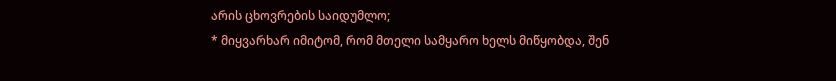არის ცხოვრების საიდუმლო;
* მიყვარხარ იმიტომ, რომ მთელი სამყარო ხელს მიწყობდა, შენ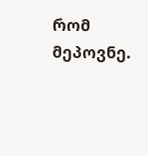რომ მეპოვნე.